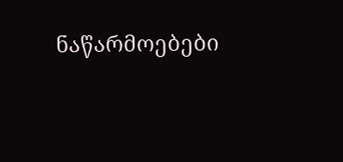ნაწარმოებები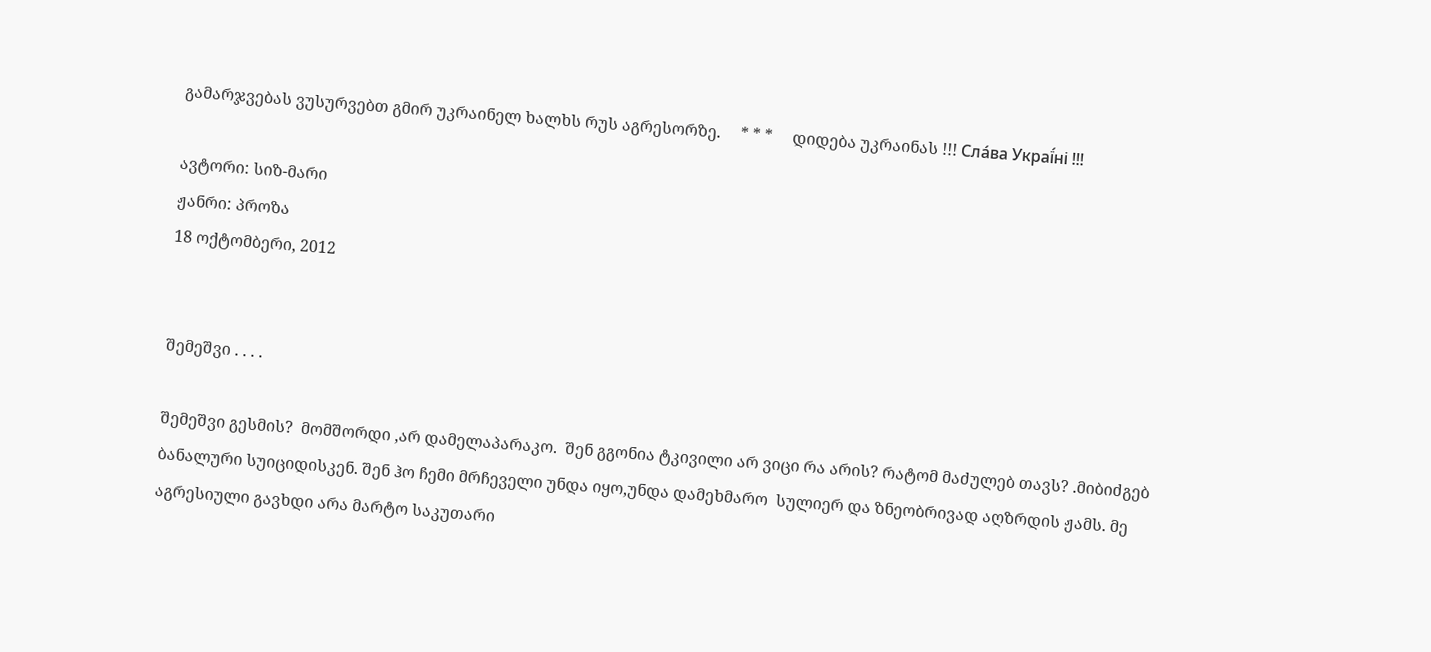გამარჯვებას ვუსურვებთ გმირ უკრაინელ ხალხს რუს აგრესორზე.     * * *     დიდება უკრაინას !!! Сла́ва Украї́ні !!!

ავტორი: სიზ-მარი
ჟანრი: პროზა
18 ოქტომბერი, 2012


შემეშვი . . . .

შემეშვი გესმის?  მომშორდი ,არ დამელაპარაკო.  შენ გგონია ტკივილი არ ვიცი რა არის? რატომ მაძულებ თავს? .მიბიძგებ ბანალური სუიციდისკენ. შენ ჰო ჩემი მრჩეველი უნდა იყო,უნდა დამეხმარო  სულიერ და ზნეობრივად აღზრდის ჟამს. მე აგრესიული გავხდი არა მარტო საკუთარი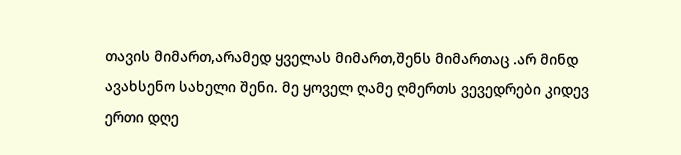თავის მიმართ,არამედ ყველას მიმართ,შენს მიმართაც .არ მინდ ავახსენო სახელი შენი. მე ყოველ ღამე ღმერთს ვევედრები კიდევ ერთი დღე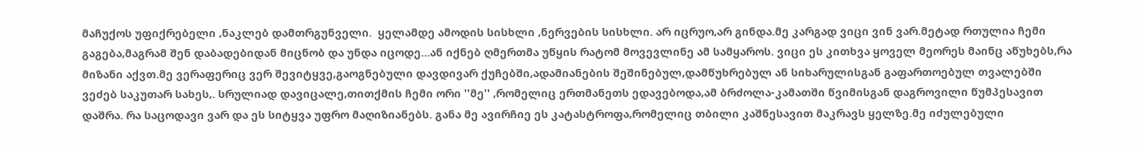მაჩუქოს უფიქრებელი ,ნაკლებ დამთრგუნველი.  ყელამდე ამოდის სისხლი ,ნერვების სისხლი. არ იცრუო,არ გინდა.მე კარგად ვიცი ვინ ვარ.მეტად რთულია ჩემი გაგება,მაგრამ შენ დაბადებიდან მიცნობ და უნდა იცოდე...ან იქნებ ღმერთმა უწყის რატომ მოვევლინე ამ სამყაროს. ვიცი ეს კითხვა ყოველ მეორეს მაინც აწუხებს,რა მიზანი აქვთ.მე ვერაფერიც ვერ შევიტყვე,გაოგნებული დავდივარ ქუჩებში,ადამიანების შეშინებულ,დამწუხრებულ ან სიხარულისგან გაფართოებულ თვალებში ვეძებ საკუთარ სახეს,. სრულიად დავიცალე,თითქმის ჩემი ორი ''მე'' ,რომელიც ერთმანეთს ედავებოდა,ამ ბრძოლა-კამათში წვიმისგან დაგროვილი წუმპესავით დაშრა. რა საცოდავი ვარ და ეს სიტყვა უფრო მაღიზიანებს. განა მე ავირჩიე ეს კატასტროფა,რომელიც თბილი კაშნესავით მაკრავს ყელზე.მე იძულებული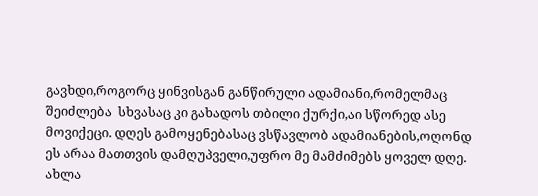გავხდი,როგორც ყინვისგან განწირული ადამიანი,რომელმაც შეიძლება  სხვასაც კი გახადოს თბილი ქურქი,აი სწორედ ასე მოვიქეცი. დღეს გამოყენებასაც ვსწავლობ ადამიანების,ოღონდ ეს არაა მათთვის დამღუპველი,უფრო მე მამძიმებს ყოველ დღე. ახლა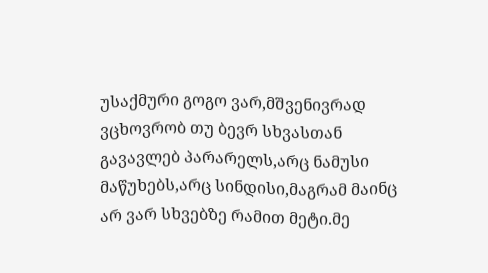უსაქმური გოგო ვარ,მშვენივრად ვცხოვრობ თუ ბევრ სხვასთან გავავლებ პარარელს,არც ნამუსი მაწუხებს,არც სინდისი,მაგრამ მაინც არ ვარ სხვებზე რამით მეტი.მე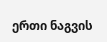ერთი ნაგვის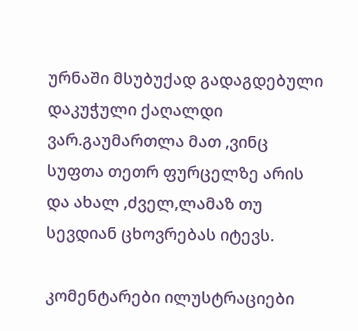ურნაში მსუბუქად გადაგდებული დაკუჭული ქაღალდი ვარ.გაუმართლა მათ ,ვინც სუფთა თეთრ ფურცელზე არის და ახალ ,ძველ,ლამაზ თუ სევდიან ცხოვრებას იტევს.

კომენტარები ილუსტრაციები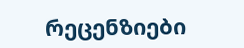რეცენზიები